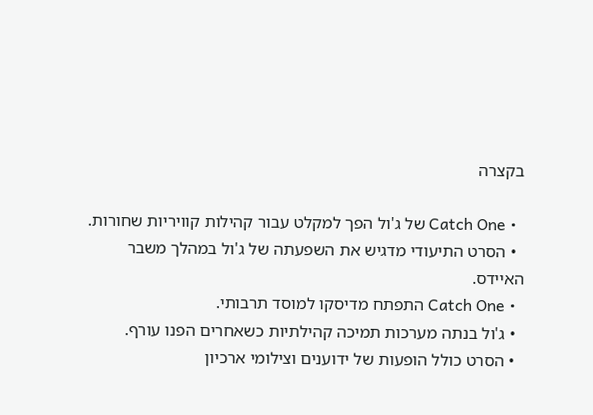בקצרה

  • Catch One של ג'ול הפך למקלט עבור קהילות קוויריות שחורות.
  • הסרט התיעודי מדגיש את השפעתה של ג'ול במהלך משבר האיידס.
  • Catch One התפתח מדיסקו למוסד תרבותי.
  • ג'ול בנתה מערכות תמיכה קהילתיות כשאחרים הפנו עורף.
  • הסרט כולל הופעות של ידוענים וצילומי ארכיון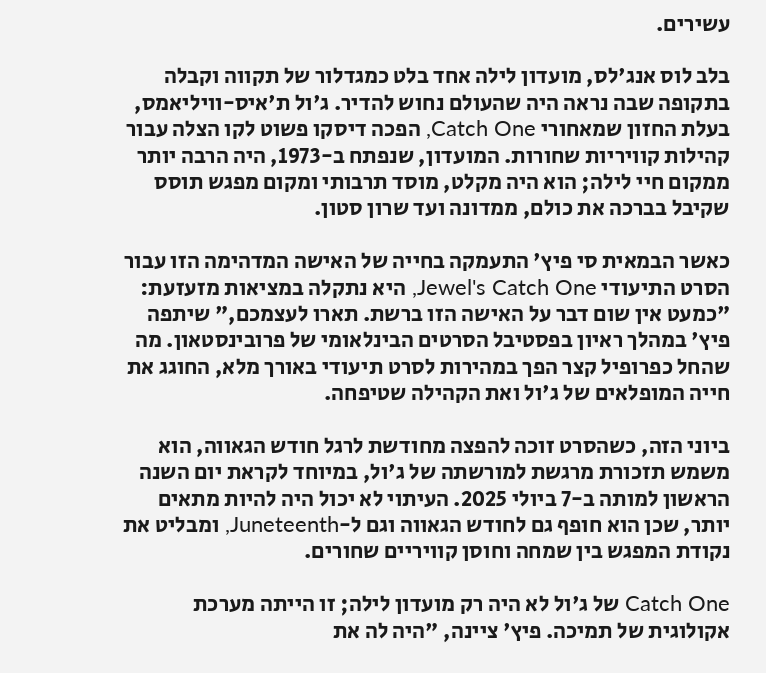עשירים.

בלב לוס אנג'לס, מועדון לילה אחד בלט כמגדלור של תקווה וקבלה בתקופה שבה נראה היה שהעולם נחוש להדיר. ג'ול ת'איס-וויליאמס, בעלת החזון שמאחורי Catch One, הפכה דיסקו פשוט לקו הצלה עבור קהילות קוויריות שחורות. המועדון, שנפתח ב-1973, היה הרבה יותר ממקום חיי לילה; הוא היה מקלט, מוסד תרבותי ומקום מפגש תוסס שקיבל בברכה את כולם, ממדונה ועד שרון סטון.

כאשר הבמאית סי פיץ' התעמקה בחייה של האישה המדהימה הזו עבור הסרט התיעודי Jewel's Catch One, היא נתקלה במציאות מזעזעת: "כמעט אין שום דבר על האישה הזו ברשת. תארו לעצמכם," שיתפה פיץ' במהלך ראיון בפסטיבל הסרטים הבינלאומי של פרובינסטאון. מה שהחל כפרופיל קצר הפך במהירות לסרט תיעודי באורך מלא, החוגג את חייה המופלאים של ג'ול ואת הקהילה שטיפחה.

ביוני הזה, כשהסרט זוכה להפצה מחודשת לרגל חודש הגאווה, הוא משמש תזכורת מרגשת למורשתה של ג'ול, במיוחד לקראת יום השנה הראשון למותה ב-7 ביולי 2025. העיתוי לא יכול היה להיות מתאים יותר, שכן הוא חופף גם לחודש הגאווה וגם ל-Juneteenth, ומבליט את נקודת המפגש בין שמחה וחוסן קוויריים שחורים.

Catch One של ג'ול לא היה רק מועדון לילה; זו הייתה מערכת אקולוגית של תמיכה. פיץ' ציינה, "היה לה את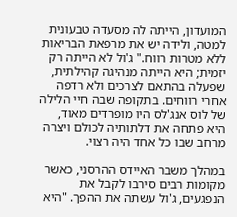המועדון, הייתה לה מסעדה טבעונית למטה, ולידה יש את מרפאת הבריאות ללא מטרות רווח." ג'ול לא הייתה רק יזמית; היא הייתה מנהיגה קהילתית, שפעלה בהתאם לצרכים ולא רדפה אחרי רווחים. בתקופה שבה חיי הלילה של לוס אנג'לס היו מופרדים מאוד, היא פתחה את דלתותיה לכולם ויצרה מרחב שבו כל אחד היה רצוי.

במהלך משבר האיידס ההרסני, כאשר מקומות רבים סירבו לקבל את הנפגעים, ג'ול עשתה את ההפך. "היא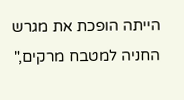הייתה הופכת את מגרש החניה למטבח מרקים,"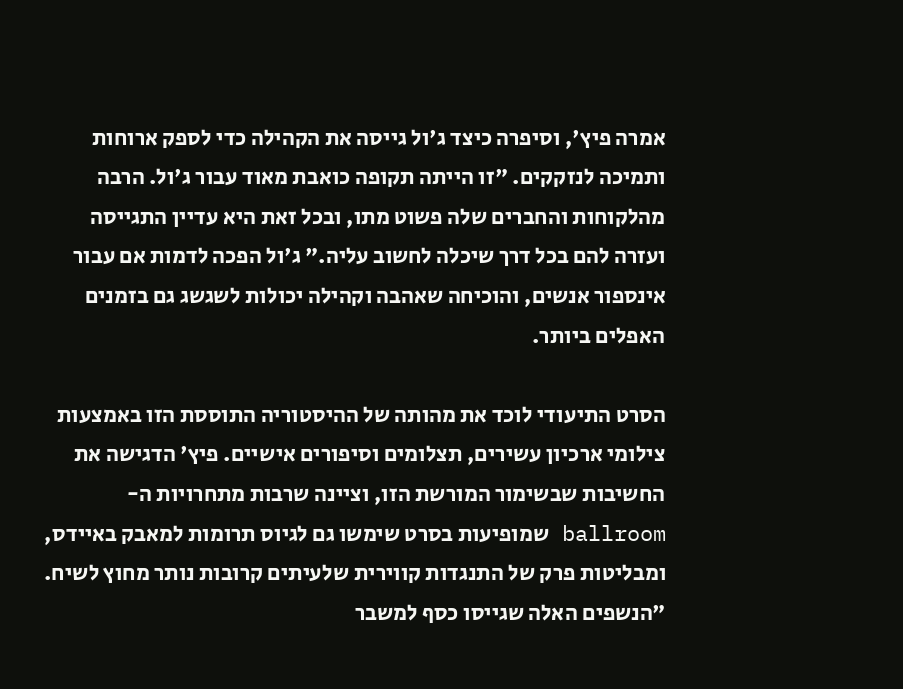אמרה פיץ', וסיפרה כיצד ג'ול גייסה את הקהילה כדי לספק ארוחות ותמיכה לנזקקים. "זו הייתה תקופה כואבת מאוד עבור ג'ול. הרבה מהלקוחות והחברים שלה פשוט מתו, ובכל זאת היא עדיין התגייסה ועזרה להם בכל דרך שיכלה לחשוב עליה." ג'ול הפכה לדמות אם עבור אינספור אנשים, והוכיחה שאהבה וקהילה יכולות לשגשג גם בזמנים האפלים ביותר.

הסרט התיעודי לוכד את מהותה של ההיסטוריה התוססת הזו באמצעות צילומי ארכיון עשירים, תצלומים וסיפורים אישיים. פיץ' הדגישה את החשיבות שבשימור המורשת הזו, וציינה שרבות מתחרויות ה-ballroom שמופיעות בסרט שימשו גם לגיוס תרומות למאבק באיידס, ומבליטות פרק של התנגדות קווירית שלעיתים קרובות נותר מחוץ לשיח. "הנשפים האלה שגייסו כסף למשבר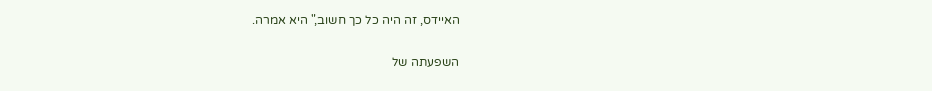האיידס, זה היה כל כך חשוב," היא אמרה.

השפעתה של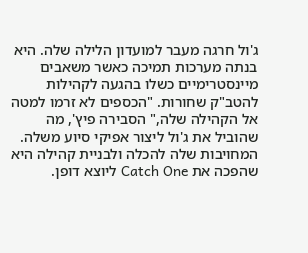ג'ול חרגה מעבר למועדון הלילה שלה. היא בנתה מערכות תמיכה כאשר משאבים מיינסטרימיים כשלו בהגעה לקהילות להטב"ק שחורות. "הכספים לא זרמו למטה אל הקהילה שלה," הסבירה פיץ', מה שהוביל את ג'ול ליצור אפיקי סיוע משלה. המחויבות שלה להכלה ולבניית קהילה היא שהפכה את Catch One ליוצא דופן.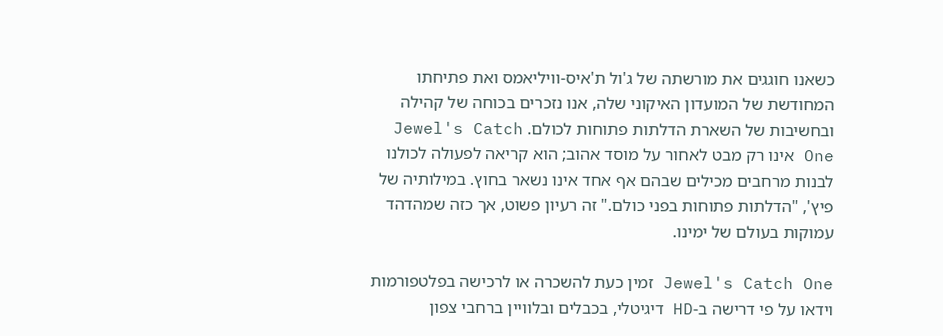כשאנו חוגגים את מורשתה של ג'ול ת'איס-וויליאמס ואת פתיחתו המחודשת של המועדון האיקוני שלה, אנו נזכרים בכוחה של קהילה ובחשיבות של השארת הדלתות פתוחות לכולם. Jewel's Catch One אינו רק מבט לאחור על מוסד אהוב; הוא קריאה לפעולה לכולנו לבנות מרחבים מכילים שבהם אף אחד אינו נשאר בחוץ. במילותיה של פיץ', "הדלתות פתוחות בפני כולם." זה רעיון פשוט, אך כזה שמהדהד עמוקות בעולם של ימינו.

Jewel's Catch One זמין כעת להשכרה או לרכישה בפלטפורמות וידאו על פי דרישה ב-HD דיגיטלי, בכבלים ובלוויין ברחבי צפון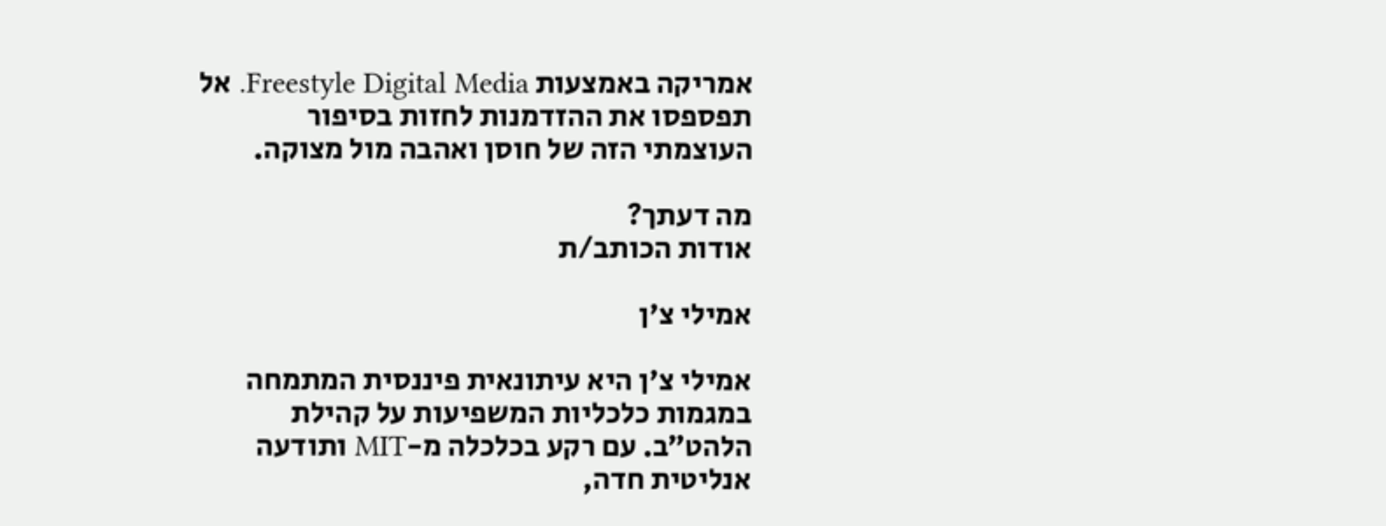אמריקה באמצעות Freestyle Digital Media. אל תפספסו את ההזדמנות לחזות בסיפור העוצמתי הזה של חוסן ואהבה מול מצוקה.

מה דעתך?
אודות הכותב/ת

אמילי צ'ן

אמילי צ'ן היא עיתונאית פיננסית המתמחה במגמות כלכליות המשפיעות על קהילת הלהט״ב. עם רקע בכלכלה מ-MIT ותודעה אנליטית חדה,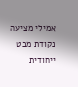אמילי מציעה נקודת מבט ייחודית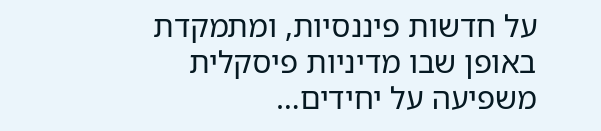על חדשות פיננסיות, ומתמקדת באופן שבו מדיניות פיסקלית משפיעה על יחידים…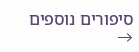סיפורים נוספים →